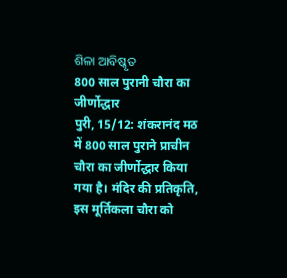ଶିଳା ଆବିଷ୍କୃତ
800 साल पुरानी चौरा का जीर्णोद्धार
पुरी, 15/12: शंकरानंद मठ में 800 साल पुराने प्राचीन चौरा का जीर्णोद्धार किया गया है। मंदिर की प्रतिकृति, इस मूर्तिकला चौरा को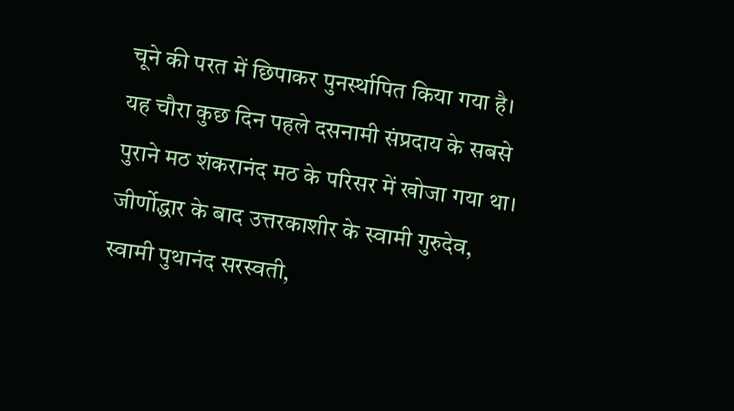चूने की परत में छिपाकर पुनर्स्थापित किया गया है। यह चौरा कुछ दिन पहले दसनामी संप्रदाय के सबसे पुराने मठ शंकरानंद मठ के परिसर में खोजा गया था। जीर्णोद्धार के बाद उत्तरकाशीर के स्वामी गुरुदेव, स्वामी पुथानंद सरस्वती,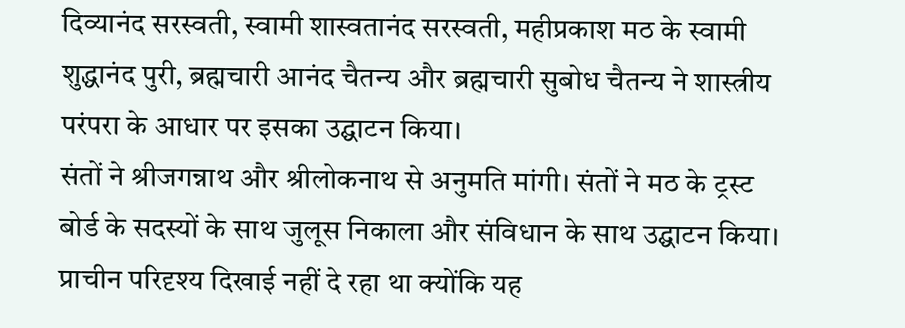दिव्यानंद सरस्वती, स्वामी शास्वतानंद सरस्वती, महीप्रकाश मठ के स्वामी शुद्धानंद पुरी, ब्रह्मचारी आनंद चैतन्य और ब्रह्मचारी सुबोध चैतन्य ने शास्त्रीय परंपरा के आधार पर इसका उद्घाटन किया।
संतों ने श्रीजगन्नाथ और श्रीलोकनाथ से अनुमति मांगी। संतों ने मठ के ट्रस्ट बोर्ड के सदस्यों के साथ जुलूस निकाला और संविधान के साथ उद्घाटन किया। प्राचीन परिदृश्य दिखाई नहीं दे रहा था क्योंकि यह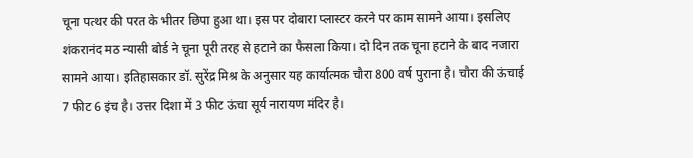चूना पत्थर की परत के भीतर छिपा हुआ था। इस पर दोबारा प्लास्टर करने पर काम सामने आया। इसलिए शंकरानंद मठ न्यासी बोर्ड ने चूना पूरी तरह से हटाने का फैसला किया। दो दिन तक चूना हटाने के बाद नजारा सामने आया। इतिहासकार डॉ. सुरेंद्र मिश्र के अनुसार यह कार्यात्मक चौरा 800 वर्ष पुराना है। चौरा की ऊंचाई 7 फीट 6 इंच है। उत्तर दिशा में 3 फीट ऊंचा सूर्य नारायण मंदिर है।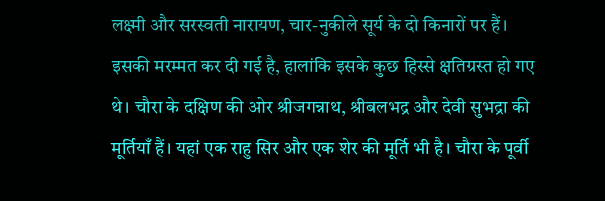लक्ष्मी और सरस्वती नारायण, चार-नुकीले सूर्य के दो किनारों पर हैं। इसकी मरम्मत कर दी गई है, हालांकि इसके कुछ हिस्से क्षतिग्रस्त हो गए थे। चौरा के दक्षिण की ओर श्रीजगन्नाथ, श्रीबलभद्र और देवी सुभद्रा की मूर्तियाँ हैं। यहां एक राहु सिर और एक शेर की मूर्ति भी है। चौरा के पूर्वी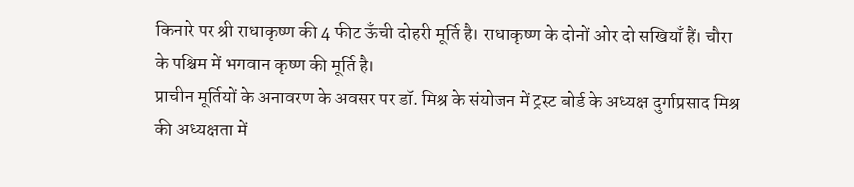किनारे पर श्री राधाकृष्ण की 4 फीट ऊँची दोहरी मूर्ति है। राधाकृष्ण के दोनों ओर दो सखियाँ हैं। चौरा के पश्चिम में भगवान कृष्ण की मूर्ति है।
प्राचीन मूर्तियों के अनावरण के अवसर पर डॉ. मिश्र के संयोजन में ट्रस्ट बोर्ड के अध्यक्ष दुर्गाप्रसाद मिश्र की अध्यक्षता में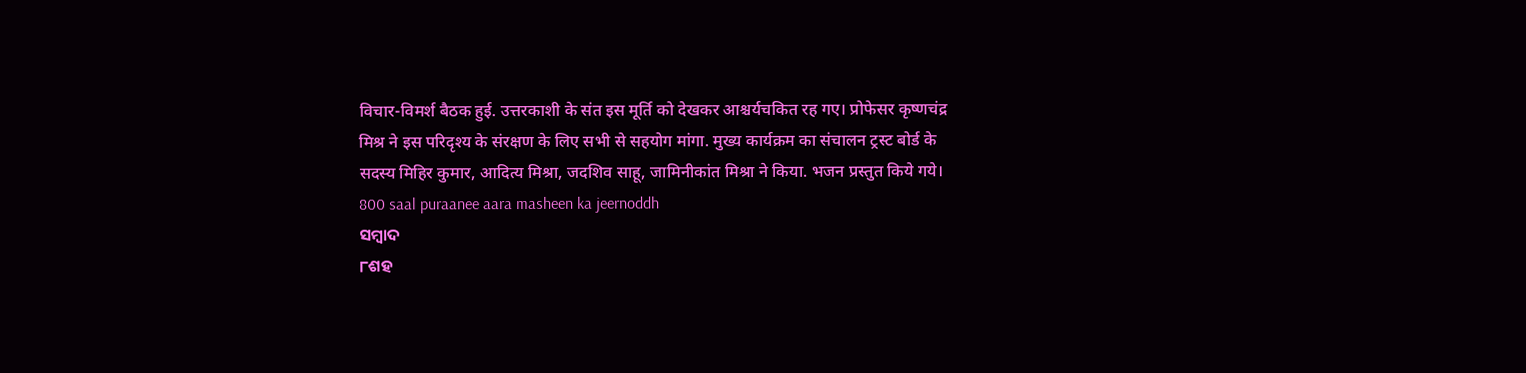विचार-विमर्श बैठक हुई. उत्तरकाशी के संत इस मूर्ति को देखकर आश्चर्यचकित रह गए। प्रोफेसर कृष्णचंद्र मिश्र ने इस परिदृश्य के संरक्षण के लिए सभी से सहयोग मांगा. मुख्य कार्यक्रम का संचालन ट्रस्ट बोर्ड के सदस्य मिहिर कुमार, आदित्य मिश्रा, जदशिव साहू, जामिनीकांत मिश्रा ने किया. भजन प्रस्तुत किये गये।
800 saal puraanee aara masheen ka jeernoddh
ସମ୍ବାଦ
୮ଶହ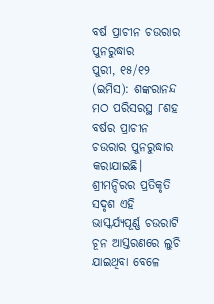ବର୍ଷ ପ୍ରାଚୀନ ଚଉରାର ପୁନରୁଦ୍ଧାର
ପୁରୀ, ୧୫/୧୨ (ଇମିସ): ଶଙ୍କରାନନ୍ଦ ମଠ ପରିସରସ୍ଥ ୮ଶହ ବର୍ଷର ପ୍ରାଚୀନ ଚଉରାର ପୁନରୁଦ୍ଧାର କରାଯାଇଛି। ଶ୍ରୀମନ୍ଦିରର ପ୍ରତିକୃତି ସଦୃଶ ଏହି ଭାସ୍କର୍ଯ୍ୟପୂର୍ଣ୍ଣ ଚଉରାଟି ଚୂନ ଆସ୍ତରଣରେ ଲୁଚି ଯାଇଥିବା ବେଳେ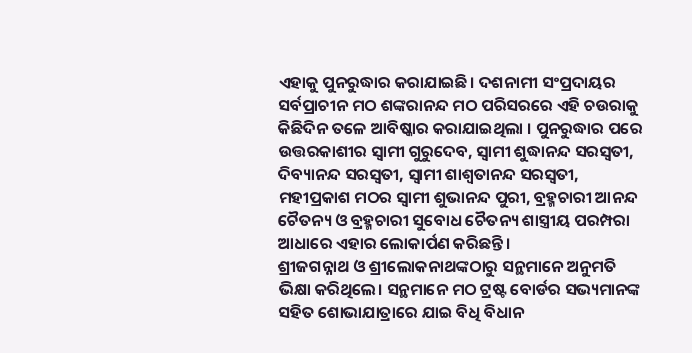ଏହାକୁ ପୁନରୁଦ୍ଧାର କରାଯାଇଛି। ଦଶନାମୀ ସଂପ୍ରଦାୟର ସର୍ବପ୍ରାଚୀନ ମଠ ଶଙ୍କରାନନ୍ଦ ମଠ ପରିସରରେ ଏହି ଚଉରାକୁ କିଛିଦିନ ତଳେ ଆବିଷ୍କାର କରାଯାଇଥିଲା । ପୁନରୁଦ୍ଧାର ପରେ ଉତ୍ତରକାଶୀର ସ୍ଵାମୀ ଗୁରୁଦେବ, ସ୍ଵାମୀ ଶୁଦ୍ଧାନନ୍ଦ ସରସ୍ଵତୀ, ଦିବ୍ୟାନନ୍ଦ ସରସ୍ଵତୀ, ସ୍ଵାମୀ ଶାଶ୍ବତାନନ୍ଦ ସରସ୍ବତୀ, ମହୀପ୍ରକାଶ ମଠର ସ୍ଵାମୀ ଶୁଭାନନ୍ଦ ପୁରୀ, ବ୍ରହ୍ମଚାରୀ ଆନନ୍ଦ ଚୈତନ୍ୟ ଓ ବ୍ରହ୍ମଚାରୀ ସୁବୋଧ ଚୈତନ୍ୟ ଶାସ୍ତ୍ରୀୟ ପରମ୍ପରା ଆଧାରେ ଏହାର ଲୋକାର୍ପଣ କରିଛନ୍ତି।
ଶ୍ରୀଜଗନ୍ନାଥ ଓ ଶ୍ରୀଲୋକନାଥଙ୍କଠାରୁ ସନ୍ଥମାନେ ଅନୁମତି ଭିକ୍ଷା କରିଥିଲେ। ସନ୍ଥମାନେ ମଠ ଟ୍ରଷ୍ଟ ବୋର୍ଡର ସଭ୍ୟମାନଙ୍କ ସହିତ ଶୋଭାଯାତ୍ରାରେ ଯାଇ ବିଧି ବିଧାନ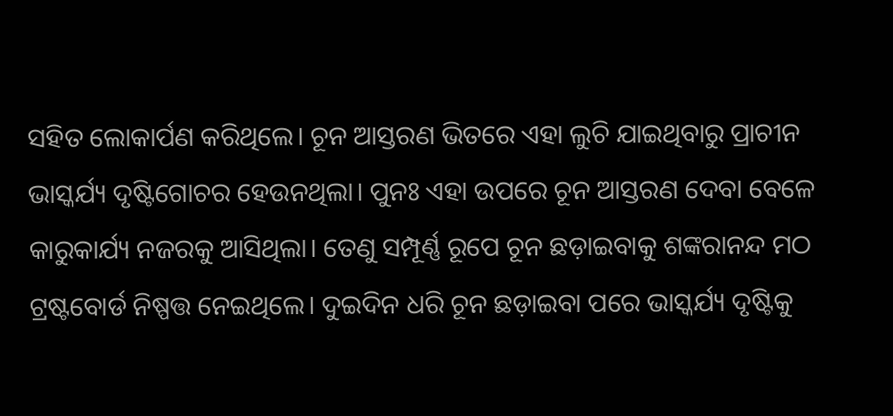ସହିତ ଲୋକାର୍ପଣ କରିଥିଲେ। ଚୂନ ଆସ୍ତରଣ ଭିତରେ ଏହା ଲୁଚି ଯାଇଥିବାରୁ ପ୍ରାଚୀନ ଭାସ୍କର୍ଯ୍ୟ ଦୃଷ୍ଟିଗୋଚର ହେଉନଥିଲା। ପୁନଃ ଏହା ଉପରେ ଚୂନ ଆସ୍ତରଣ ଦେବା ବେଳେ କାରୁକାର୍ଯ୍ୟ ନଜରକୁ ଆସିଥିଲା। ତେଣୁ ସମ୍ପୂର୍ଣ୍ଣ ରୂପେ ଚୂନ ଛଡ଼ାଇବାକୁ ଶଙ୍କରାନନ୍ଦ ମଠ ଟ୍ରଷ୍ଟବୋର୍ଡ ନିଷ୍ପତ୍ତ ନେଇଥିଲେ। ଦୁଇଦିନ ଧରି ଚୂନ ଛଡ଼ାଇବା ପରେ ଭାସ୍କର୍ଯ୍ୟ ଦୃଷ୍ଟିକୁ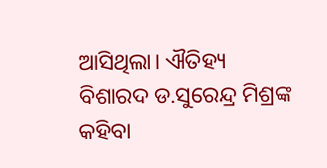ଆସିଥିଲା। ଐତିହ୍ୟ ବିଶାରଦ ଡ.ସୁରେନ୍ଦ୍ର ମିଶ୍ରଙ୍କ କହିବା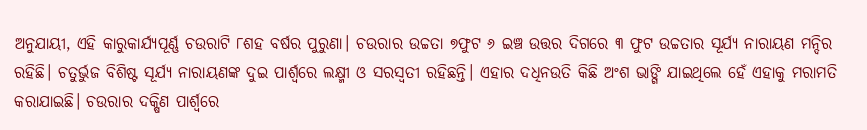ଅନୁଯାୟୀ, ଏହି କାରୁକାର୍ଯ୍ୟପୂର୍ଣ୍ଣ ଚଉରାଟି ୮ଶହ ବର୍ଷର ପୁରୁଣା। ଚଉରାର ଉଚ୍ଚତା ୭ଫୁଟ ୬ ଇଞ୍ଚ ଉତ୍ତର ଦିଗରେ ୩ ଫୁଟ ଉଚ୍ଚତାର ସୂର୍ଯ୍ୟ ନାରାୟଣ ମନ୍ଦିର ରହିଛି। ଚତୁର୍ଭୁଜ ବିଶିଷ୍ଟ ସୂର୍ଯ୍ୟ ନାରାୟଣଙ୍କ ଦୁଇ ପାର୍ଶ୍ଵରେ ଲକ୍ଷ୍ମୀ ଓ ସରସ୍ଵତୀ ରହିଛନ୍ତି। ଏହାର ଦଧିନଉତି କିଛି ଅଂଶ ଭାଙ୍ଗି ଯାଇଥିଲେ ହେଁ ଏହାକୁ ମରାମତି କରାଯାଇଛି। ଚଉରାର ଦକ୍ଷିଣ ପାର୍ଶ୍ଵରେ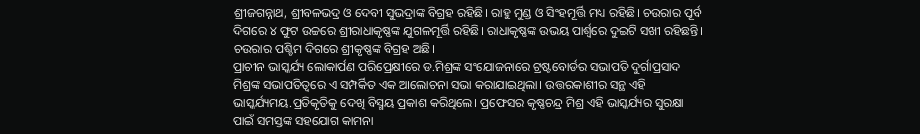ଶ୍ରୀଜଗନ୍ନାଥ, ଶ୍ରୀବଳଭଦ୍ର ଓ ଦେବୀ ସୁଭଦ୍ରାଙ୍କ ବିଗ୍ରହ ରହିଛି। ରାହୁ ମୁଣ୍ଡ ଓ ସିଂହମୂର୍ତ୍ତି ମଧ୍ୟ ରହିଛି। ଚଉରାର ପୂର୍ବ ଦିଗରେ ୪ ଫୁଟ ଉଚ୍ଚରେ ଶ୍ରୀରାଧାକୃଷ୍ଣଙ୍କ ଯୁଗଳମୂର୍ତ୍ତି ରହିଛି। ରାଧାକୃଷ୍ଣଙ୍କ ଉଭୟ ପାର୍ଶ୍ଵରେ ଦୁଇଟି ସଖୀ ରହିଛନ୍ତି। ଚଉରାର ପଶ୍ଚିମ ଦିଗରେ ଶ୍ରୀକୃଷ୍ଣଙ୍କ ବିଗ୍ରହ ଅଛି।
ପ୍ରାଚୀନ ଭାସ୍କର୍ଯ୍ୟ ଲୋକାର୍ପଣ ପରିପ୍ରେକ୍ଷୀରେ ଡ.ମିଶ୍ରଙ୍କ ସଂଯୋଜନାରେ ଟ୍ରଷ୍ଟବୋର୍ଡର ସଭାପତି ଦୁର୍ଗାପ୍ରସାଦ ମିଶ୍ରଙ୍କ ସଭାପତିତ୍ବରେ ଏ ସମ୍ପର୍କିତ ଏକ ଆଲୋଚନା ସଭା କରାଯାଇଥିଲା। ଉତ୍ତରକାଶୀର ସନ୍ଥ ଏହି ଭାସ୍କର୍ଯ୍ୟମୟ.ପ୍ରତିକୃତିକୁ ଦେଖି ବିସ୍ମୟ ପ୍ରକାଶ କରିଥିଲେ। ପ୍ରଫେସର କୃଷ୍ଣଚନ୍ଦ୍ର ମିଶ୍ର ଏହି ଭାସ୍କର୍ଯ୍ୟର ସୁରକ୍ଷା ପାଇଁ ସମସ୍ତଙ୍କ ସହଯୋଗ କାମନା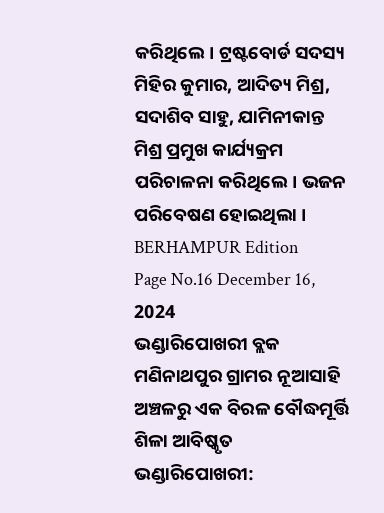କରିଥିଲେ। ଟ୍ରଷ୍ଟବୋର୍ଡ ସଦସ୍ୟ ମିହିର କୁମାର, ଆଦିତ୍ୟ ମିଶ୍ର, ସଦାଶିବ ସାହୁ, ଯାମିନୀକାନ୍ତ ମିଶ୍ର ପ୍ରମୁଖ କାର୍ଯ୍ୟକ୍ରମ ପରିଚାଳନା କରିଥିଲେ। ଭଜନ ପରିବେଷଣ ହୋଇଥିଲା ।
BERHAMPUR Edition
Page No.16 December 16, 2024
ଭଣ୍ଡାରିପୋଖରୀ ବ୍ଲକ ମଣିନାଥପୁର ଗ୍ରାମର ନୂଆସାହି ଅଞ୍ଚଳରୁ ଏକ ବିରଳ ବୌଦ୍ଧମୂର୍ତ୍ତି ଶିଳା ଆବିଷ୍କୃତ
ଭଣ୍ଡାରିପୋଖରୀ: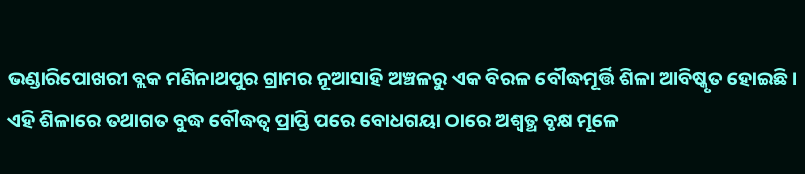ଭଣ୍ଡାରିପୋଖରୀ ବ୍ଲକ ମଣିନାଥପୁର ଗ୍ରାମର ନୂଆସାହି ଅଞ୍ଚଳରୁ ଏକ ବିରଳ ବୌଦ୍ଧମୂର୍ତ୍ତି ଶିଳା ଆବିଷ୍କୃତ ହୋଇଛି। ଏହି ଶିଳାରେ ତଥାଗତ ବୁଦ୍ଧ ବୌଦ୍ଧତ୍ବ ପ୍ରାପ୍ତି ପରେ ବୋଧଗୟା ଠାରେ ଅଶ୍ଵତ୍ଥ ବୃକ୍ଷ ମୂଳେ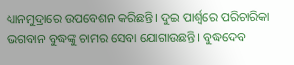ଧ୍ୟାନମୁଦ୍ରାରେ ଉପବେଶନ କରିଛନ୍ତି। ଦୁଇ ପାର୍ଶ୍ଵରେ ପରିଚାରିକା ଭଗବାନ ବୁଦ୍ଧଙ୍କୁ ଚାମର ସେବା ଯୋଗାଉଛନ୍ତି। ବୁଦ୍ଧଦେବ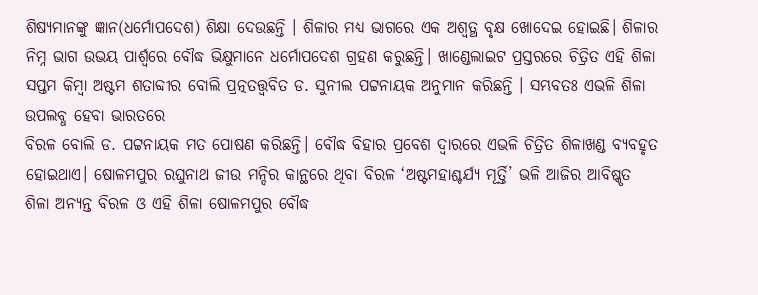ଶିଷ୍ୟମାନଙ୍କୁ ଜ୍ଞାନ(ଧର୍ମୋପଦେଶ) ଶିକ୍ଷା ଦେଉଛନ୍ତି । ଶିଳାର ମଧ୍ୟ ଭାଗରେ ଏକ ଅଶ୍ଵତ୍ଥ ବୃକ୍ଷ ଖୋଦେଇ ହୋଇଛି। ଶିଳାର ନିମ୍ନ ଭାଗ ଉଭୟ ପାର୍ଶ୍ଵରେ ବୌଦ୍ଧ ଭିକ୍ଷୁମାନେ ଧର୍ମୋପଦେଶ ଗ୍ରହଣ କରୁଛନ୍ତି। ଖାଣ୍ଡେଲାଇଟ ପ୍ରସ୍ତରରେ ଚିତ୍ରିତ ଏହି ଶିଳା ସପ୍ତମ କିମ୍ବା ଅଷ୍ଟମ ଶତାବ୍ଦୀର ବୋଲି ପ୍ରତ୍ନତତ୍ତ୍ୱବିତ ଡ. ସୁନୀଲ ପଟ୍ଟନାୟକ ଅନୁମାନ କରିଛନ୍ତି । ସମ୍ଭବତଃ ଏଭଳି ଶିଳା ଉପଲବ୍ଧ ହେବା ଭାରତରେ
ବିରଳ ବୋଲି ଡ. ପଟ୍ଟନାୟକ ମତ ପୋଷଣ କରିଛନ୍ତି। ବୌଦ୍ଧ ବିହାର ପ୍ରବେଶ ଦ୍ବାରରେ ଏଭଳି ଚିତ୍ରିତ ଶିଳାଖଣ୍ଡ ବ୍ୟବହୃତ ହୋଇଥାଏ। ଷୋଳମପୁର ରଘୁନାଥ ଜୀଉ ମନ୍ଦିର କାନ୍ଥରେ ଥିବା ବିରଳ ‘ଅଷ୍ଟମହାଶ୍ଚର୍ଯ୍ୟ ମୂର୍ତ୍ତି’ ଭଳି ଆଜିର ଆବିଷ୍କୃତ ଶିଳା ଅନ୍ୟନ୍ତ ବିରଳ ଓ ଏହି ଶିଳା ଷୋଳମପୁର ବୌଦ୍ଧ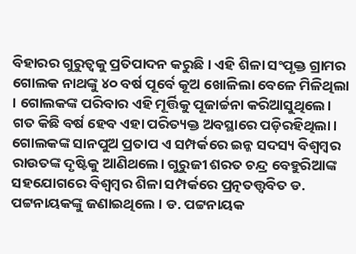ବିହାରର ଗୁରୁତ୍ୱକୁ ପ୍ରତିପାଦନ କରୁଛି । ଏହି ଶିଳା ସଂପୃକ୍ତ ଗ୍ରାମର ଗୋଲକ ନାଥଙ୍କୁ ୪୦ ବର୍ଷ ପୂର୍ବେ କୂଅ ଖୋଳିଲା ବେଳେ ମିଳିଥିଲା । ଗୋଲକଙ୍କ ପରିବାର ଏହି ମୂର୍ତ୍ତିକୁ ପୂଜାର୍ଚ୍ଚନା କରିଆସୁଥିଲେ। ଗତ କିଛି ବର୍ଷ ହେବ ଏହା ପରିତ୍ୟକ୍ତ ଅବସ୍ଥାରେ ପଡ଼ିରହିଥିଲା। ଗୋଲକଙ୍କ ସାନପୁଅ ପ୍ରତାପ ଏ ସମ୍ପର୍କରେ ଇନ୍କ ସଦସ୍ୟ ବିଶ୍ବମ୍ବର ରାଉତଙ୍କ ଦୃଷ୍ଟିକୁ ଆଣିଥଲେ। ଗୁରୁଜୀ ଶରତ ଚନ୍ଦ୍ର ବେହୁରିଆଙ୍କ ସହଯୋଗରେ ବିଶ୍ଵମ୍ବର ଶିଳା ସମ୍ପର୍କରେ ପ୍ରତ୍ନତତ୍ତ୍ୱବିତ ଡ. ପଟ୍ଟନାୟକଙ୍କୁ ଜଣାଇଥିଲେ । ଡ. ପଟ୍ଟନାୟକ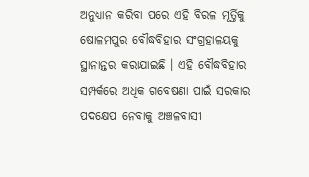ଅନୁଧ୍ୟାନ କରିବା ପରେ ଏହି ବିରଳ ମୂର୍ତ୍ତିକୁ ଷୋଳମପୁର ବୌଦ୍ଧବିହାର ସଂଗ୍ରହାଳୟକୁ ସ୍ଥାନାନ୍ତର କରାଯାଇଛି । ଏହି ବୌଦ୍ଧବିହାର ସମ୍ପର୍କରେ ଅଧିକ ଗବେଷଣା ପାଇଁ ସରକାର ପଦକ୍ଷେପ ନେବାକୁ ଅଞ୍ଚଳବାସୀ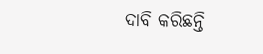ଦାବି କରିଛନ୍ତି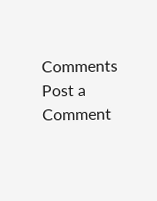Comments
Post a Comment